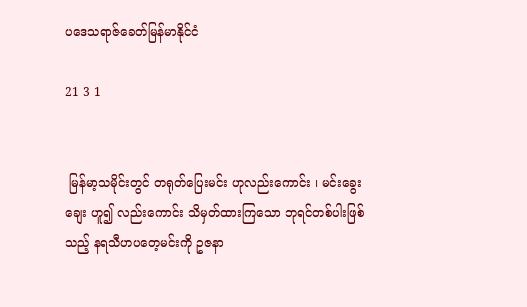ပဒေသရာဇ်ခေတ်မြန်မာနိုင်ငံ

21 3 1


 မြန်မာ့သမိုင်းတွင် တရုတ်ပြေးမင်း ဟုလည်းကောင်း ၊ မင်းခွေးချေး ဟူ၍ လည်းကောင်း သိမှတ်ထားကြသော ဘုရင်တစ်ပါးဖြစ်သည့် နရသီဟပတေ့မင်းကို ဥဇနာ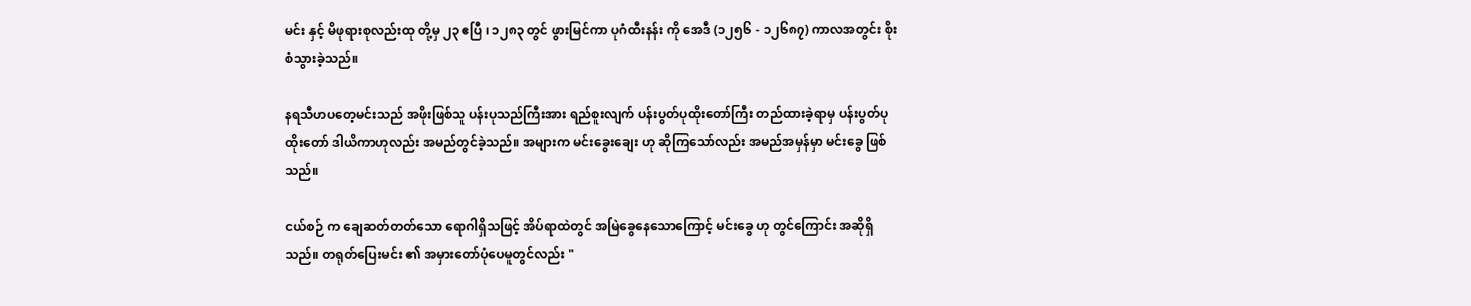မင်း နှင့် မိဖုရားစုလည်းထု တို့မှ ၂၃ ဧပြီ ၊ ၁၂၈၃ တွင် ဖွားမြင်ကာ ပုဂံထီးနန်း ကို အေဒီ (၁၂၅၆ - ၁၂၆၈၇) ကာလအတွင်း စိုးစံသွားခဲ့သည်။

နရသီဟပတေ့မင်းသည် အဖိုးဖြစ်သူ ပန်းပုသည်ကြီးအား ရည်စူးလျက် ပန်းပွတ်ပုထိုးတော်ကြီး တည်ထားခဲ့ရာမှ ပန်းပွတ်ပုထိုးတော် ဒါယိကာဟုလည်း အမည်တွင်ခဲ့သည်။ အများက မင်းခွေးချေး ဟု ဆိုကြသော်လည်း အမည်အမှန်မှာ မင်းခွေ ဖြစ်သည်။

ငယ်စဉ် က ချေဆတ်တတ်သော ရောဂါရှိသဖြင့် အိပ်ရာထဲတွင် အမြဲခွေနေသောကြောင့် မင်းခွေ ဟု တွင်ကြောင်း အဆိုရှိသည်။ တရုတ်ပြေးမင်း ၏ အမှားတော်ပုံပေမူတွင်လည်း "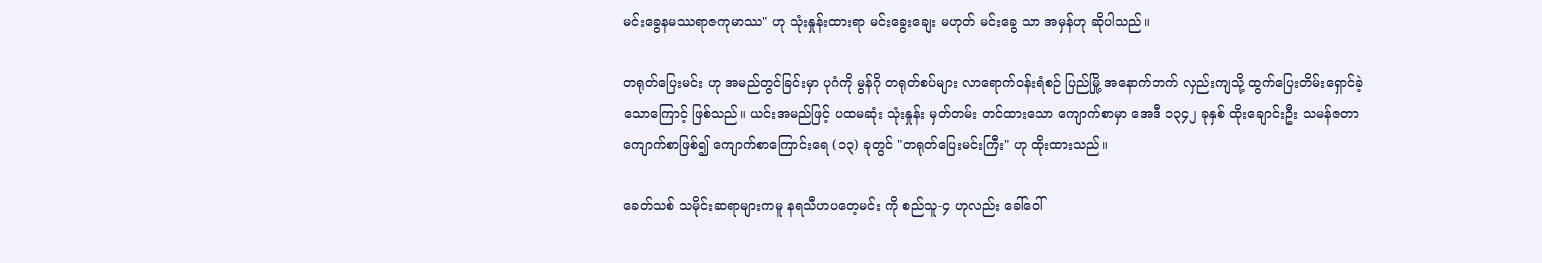မင်းခွေနမဿရာဇကုမာဿ" ဟု သုံးနှုန်းထားရာ မင်းခွေးချေး မဟုတ် မင်းခွေ သာ အမှန်ဟု ဆိုပါသည်။

တရုတ်ပြေးမင်း ဟု အမည်တွင်ခြင်းမှာ ပုဂံကို မွန်ဂို တရုတ်စပ်များ လာရောက်ဝန်းရံစဉ် ပြည်မြို့ အနောက်ဘက် လှည်းကျသို့ ထွက်ပြေးတိမ်းရှောင်ခဲ့သောကြောင့် ဖြစ်သည်။ ယင်းအမည်ဖြင့် ပထမဆုံး သုံးနှုန်း မှတ်တမ်း တင်ထားသော ကျောက်စာမှာ အေဒီ ၁၃၄၂ ခုနှစ် ထိုးချောင်းဦး သမန်ဇတာကျောက်စာဖြစ်၍ ကျောက်စာကြောင်းရေ (၁၃) ခုတွင် "တရုတ်ပြေးမင်းကြီး" ဟု ထိုးထားသည်။

ခေတ်သစ် သမိုင်းဆရာများကမူ နရသီဟပတေ့မင်း ကို စည်သူ-၄ ဟုလည်း ခေါ်ဝေါ်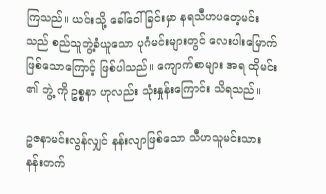ကြသည်။ ယင်းသို့ ခေါ်ဝေါ်ခြင်းမှာ နရသီဟပတေ့မင်းသည် စည်သူဘွဲ့ခံယူသော ပုဂံမင်းများတွင် လေးပါးမြောက် ဖြစ်သောကြောင့် ဖြစ်ပါသည်။ ကျောက်စာများ အရ ထိုမင်း ၏ ဘွဲ့ ကို ဥစ္စနာ ဟုလည်း သုံးနှုန်းကြောင်း သိရသည်။

ဥဇနာမင်းလွန်လျှင် နန်းလျာဖြစ်သော သီဟသူမင်းသား နန်းတက်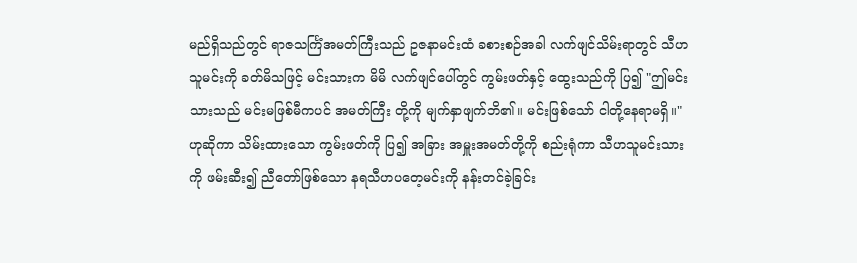မည်ရှိသည်တွင် ရာဇသင်္ကြံအမတ်ကြီးသည် ဥဇနာမင်းထံ ခစားစဉ်အခါ လက်ဖျင်သိမ်းရာတွင် သီဟသူမင်းကို ခတ်မိသဖြင့် မင်းသားက မိမိ လက်ဖျင်ပေါ်တွင် ကွမ်းဖတ်နှင့် ထွေးသည်ကို ပြ၍ "ဤမင်းသားသည် မင်းမဖြစ်မီကပင် အမတ်ကြီး တို့ကို မျက်နှာဖျက်ဘိ၏။ မင်းဖြစ်သော် ငါတို့နေရာမရှိ။" ဟုဆိုကာ သိမ်းထားသော ကွမ်းဖတ်ကို ပြ၍ အခြား အမှူးအမတ်တို့ကို စည်းရုံကာ သီဟသူမင်းသားကို ဖမ်းဆီး၍ ညီတော်ဖြစ်သော နရသီဟပတေ့မင်းကို နန်းတင်ခဲ့ခြင်း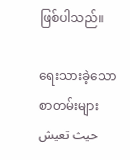ဖြစ်ပါသည်။

ရေးသားခဲ့သော စာတမ်းများحيث تعيش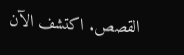القصص. اكتشف الآن